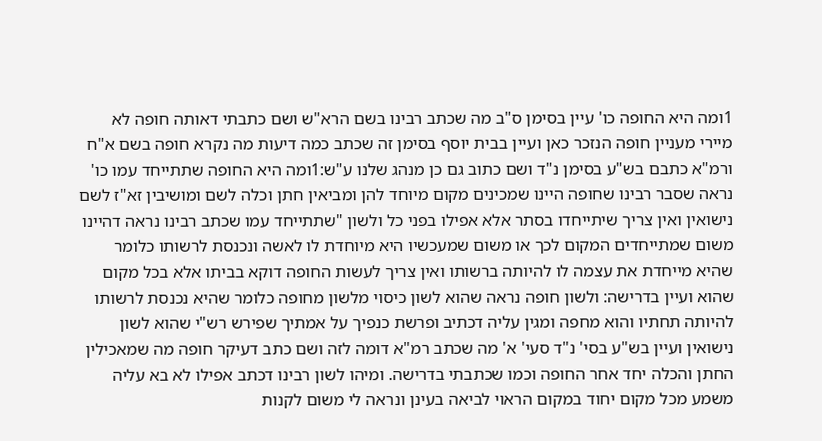1ומה היא החופה כו' עיין בסימן ס"ב מה שכתב רבינו בשם הרא"ש ושם כתבתי דאותה חופה לא מיירי מעניין חופה הנזכר כאן ועיין בבית יוסף בסימן זה שכתב כמה דיעות מה נקרא חופה בשם א"ח ורמ"א כתבם בש"ע בסימן נ"ד ושם כתוב גם כן מנהג שלנו ע"ש:1ומה היא החופה שתתייחד עמו כו' נראה שסבר רבינו שחופה היינו שמכינים מקום מיוחד להן ומביאין חתן וכלה לשם ומושיבין זא"ז לשם נישואין ואין צריך שיתייחדו בסתר אלא אפילו בפני כל ולשון "שתתייחד עמו שכתב רבינו נראה דהיינו משום שמתייחדים המקום לכך או משום שמעכשיו היא מיוחדת לו לאשה ונכנסת לרשותו כלומר שהיא מייחדת את עצמה לו להיותה ברשותו ואין צריך לעשות החופה דוקא בביתו אלא בכל מקום שהוא ועיין בדרישה: ולשון חופה נראה שהוא לשון כיסוי מלשון מחופה כלומר שהיא נכנסת לרשותו להיותה תחתיו והוא מחפה ומגין עליה דכתיב ופרשת כנפיך על אמתיך שפירש רש"י שהוא לשון נישואין ועיין בש"ע בסי' נ"ד סעי' א' מה שכתב רמ"א דומה לזה ושם כתב דעיקר חופה מה שמאכילין החתן והכלה יחד אחר החופה וכמו שכתבתי בדרישה. ומיהו לשון רבינו דכתב אפילו לא בא עליה משמע מכל מקום יחוד במקום הראוי לביאה בעינן ונראה לי משום לקנות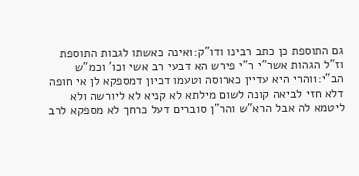גם התוספת כן כתב רבינו ודו"ק:1אינה כאשתו לגבות התוספת וז"ל הגהות אשר"י ר"י פירש הא דבעי רב אשי וכו' וכמ"ש הב"י:1והרי היא עדיין כארוסה וטעמו דכיון דמספקא לן אי חופה דלא חזי לביאה קונה לשום מילתא לא קניא לא ליורשה ולא ליטמא לה אבל הרא"ש והר"ן סוברים דעל כרחך לא מספקא לרב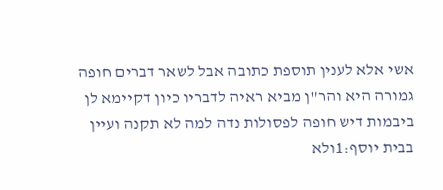אשי אלא לענין תוספת כתובה אבל לשאר דברים חופה גמורה היא והר"ן מביא ראיה לדבריו כיון דקיימא לן ביבמות דיש חופה לפסולות נדה למה לא תקנה ועיין בבית יוסף:1ולא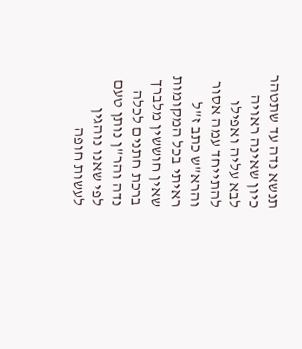תנשא נדה עד שתטהר כיון שאינה ראויה לבא עליה ואפילו להתייחד עמה אסור והרא"ש כתב ז"ל ראיתי בכל המקומות שאין חוששין מלברך ברכת חתנים לכלה נדה והר"ן נותן טעם לפי שאנו נוהגין לעשות חופה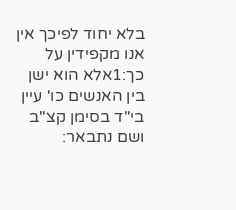בלא יחוד לפיכך אין אנו מקפידין על כך:1אלא הוא ישן בין האנשים כו' עיין בי"ד בסימן קצ"ב ושם נתבאר: